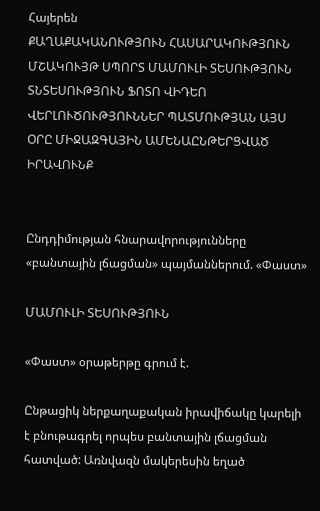Հայերեն
ՔԱՂԱՔԱԿԱՆՈՒԹՅՈՒՆ ՀԱՍԱՐԱԿՈՒԹՅՈՒՆ ՄՇԱԿՈՒՅԹ ՍՊՈՐՏ ՄԱՄՈՒԼԻ ՏԵՍՈՒԹՅՈՒՆ ՏՆՏԵՍՈՒԹՅՈՒՆ ՖՈՏՈ ՎԻԴԵՈ ՎԵՐԼՈՒԾՈՒԹՅՈՒՆՆԵՐ ՊԱՏՄՈՒԹՅԱՆ ԱՅՍ ՕՐԸ ՄԻՋԱԶԳԱՅԻՆ ԱՄԵՆԱԸՆԹԵՐՑՎԱԾ ԻՐԱՎՈՒՆՔ


Ընդդիմության հնարավորությունները «բանտային լճացման» պայմաններում. «Փաստ»

ՄԱՄՈՒԼԻ ՏԵՍՈՒԹՅՈՒՆ

«Փաստ» օրաթերթը գրում է.

Ընթացիկ ներքաղաքական իրավիճակը կարելի է բնութագրել որպես բանտային լճացման հատված: Առնվազն մակերեսին եղած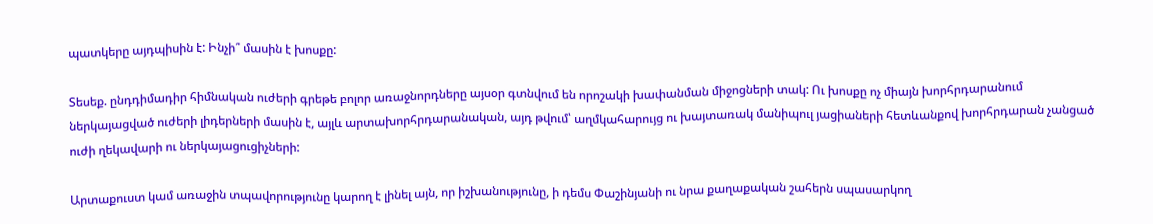պատկերը այդպիսին է: Ինչի՞ մասին է խոսքը:

Տեսեք. ընդդիմադիր հիմնական ուժերի գրեթե բոլոր առաջնորդները այսօր գտնվում են որոշակի խափանման միջոցների տակ: Ու խոսքը ոչ միայն խորհրդարանում ներկայացված ուժերի լիդերների մասին է, այլև արտախորհրդարանական, այդ թվում՝ աղմկահարույց ու խայտառակ մանիպուլ յացիաների հետևանքով խորհրդարան չանցած ուժի ղեկավարի ու ներկայացուցիչների:

Արտաքուստ կամ առաջին տպավորությունը կարող է լինել այն, որ իշխանությունը, ի դեմս Փաշինյանի ու նրա քաղաքական շահերն սպասարկող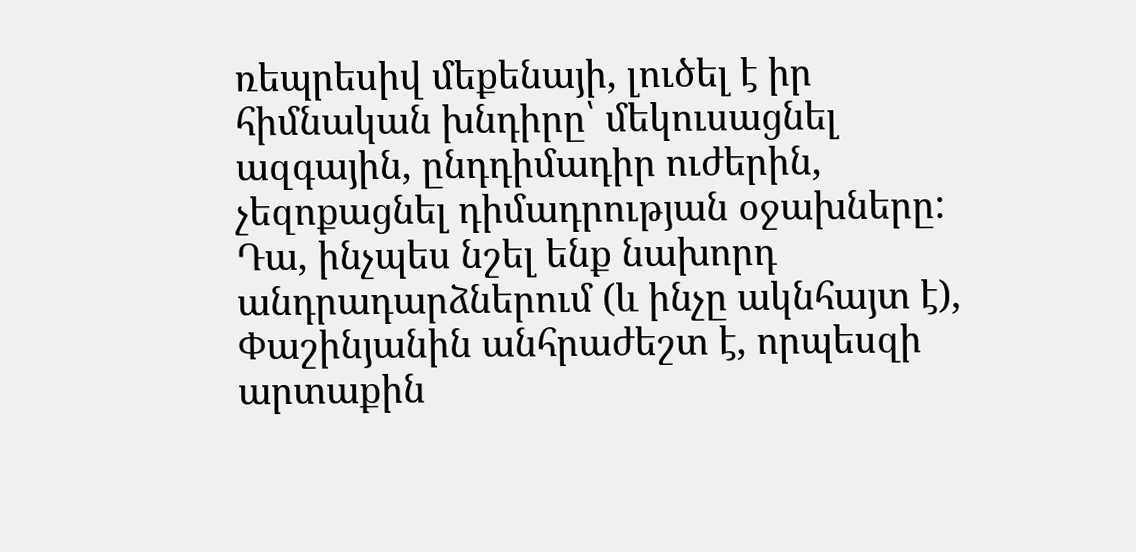ռեպրեսիվ մեքենայի, լուծել է իր հիմնական խնդիրը՝ մեկուսացնել ազգային, ընդդիմադիր ուժերին, չեզոքացնել դիմադրության օջախները: Դա, ինչպես նշել ենք նախորդ անդրադարձներում (և ինչը ակնհայտ է), Փաշինյանին անհրաժեշտ է, որպեսզի արտաքին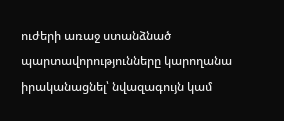ուժերի առաջ ստանձնած պարտավորությունները կարողանա իրականացնել՝ նվազագույն կամ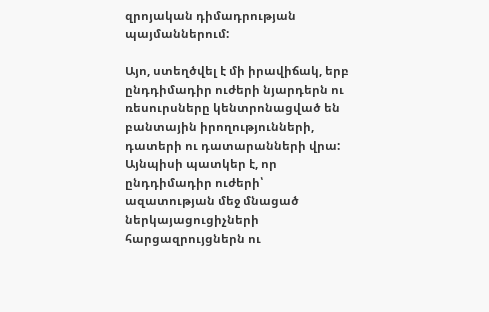զրոյական դիմադրության պայմաններում:

Այո, ստեղծվել է մի իրավիճակ, երբ ընդդիմադիր ուժերի նյարդերն ու ռեսուրսները կենտրոնացված են բանտային իրողությունների, դատերի ու դատարանների վրա: Այնպիսի պատկեր է, որ ընդդիմադիր ուժերի՝ ազատության մեջ մնացած ներկայացուցիչների հարցազրույցներն ու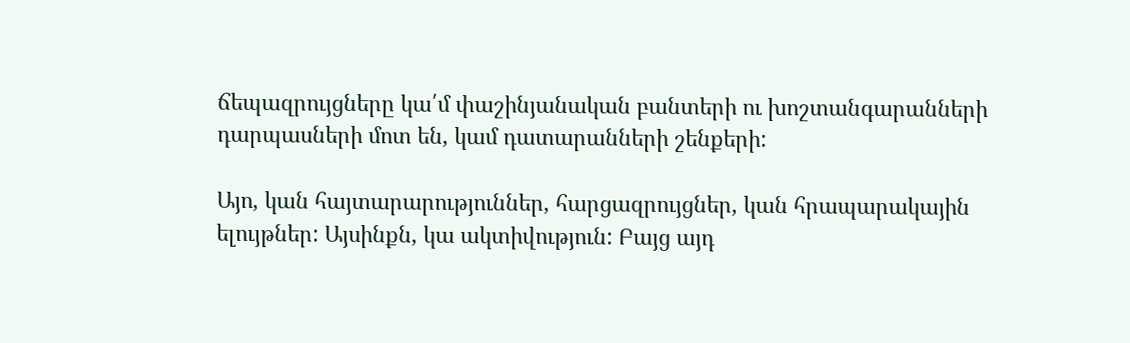ճեպազրույցները կա՛մ փաշինյանական բանտերի ու խոշտանգարանների դարպասների մոտ են, կամ դատարանների շենքերի:

Այո, կան հայտարարություններ, հարցազրույցներ, կան հրապարակային ելույթներ: Այսինքն, կա ակտիվություն: Բայց այդ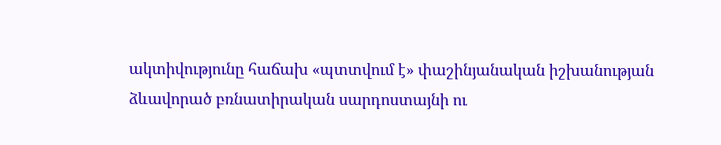ակտիվությունը հաճախ «պտտվում է» փաշինյանական իշխանության ձևավորած բռնատիրական սարդոստայնի ու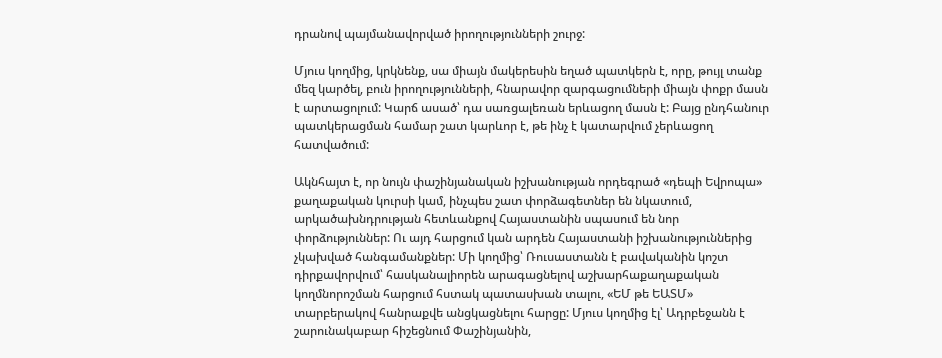դրանով պայմանավորված իրողությունների շուրջ:

Մյուս կողմից, կրկնենք, սա միայն մակերեսին եղած պատկերն է, որը, թույլ տանք մեզ կարծել, բուն իրողությունների, հնարավոր զարգացումների միայն փոքր մասն է արտացոլում: Կարճ ասած՝ դա սառցալեռան երևացող մասն է: Բայց ընդհանուր պատկերացման համար շատ կարևոր է, թե ինչ է կատարվում չերևացող հատվածում:

Ակնհայտ է, որ նույն փաշինյանական իշխանության որդեգրած «դեպի Եվրոպա» քաղաքական կուրսի կամ, ինչպես շատ փորձագետներ են նկատում, արկածախնդրության հետևանքով Հայաստանին սպասում են նոր փորձություններ: Ու այդ հարցում կան արդեն Հայաստանի իշխանություններից չկախված հանգամանքներ: Մի կողմից՝ Ռուսաստանն է բավականին կոշտ դիրքավորվում՝ հասկանալիորեն արագացնելով աշխարհաքաղաքական կողմնորոշման հարցում հստակ պատասխան տալու, «ԵՄ թե ԵԱՏՄ» տարբերակով հանրաքվե անցկացնելու հարցը: Մյուս կողմից էլ՝ Ադրբեջանն է շարունակաբար հիշեցնում Փաշինյանին,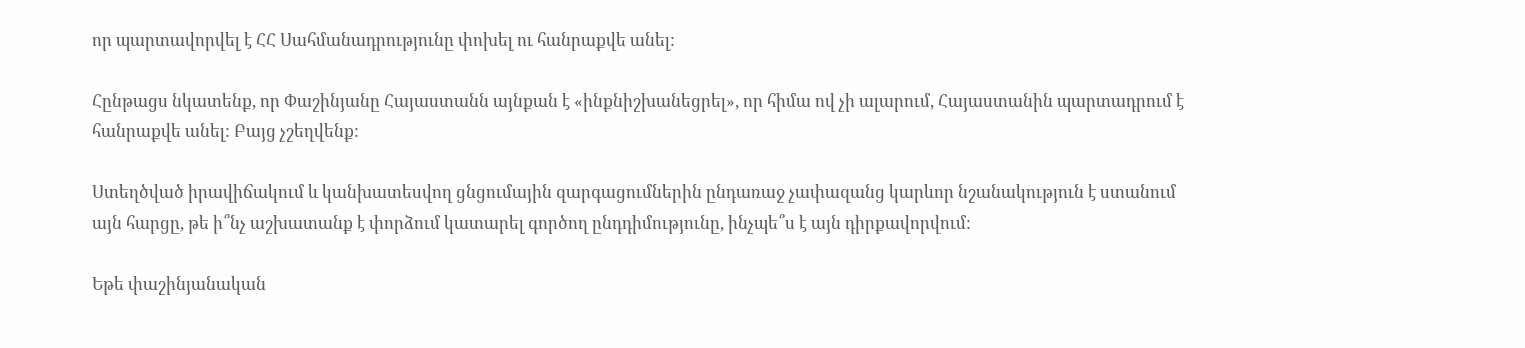որ պարտավորվել է ՀՀ Սահմանադրությունը փոխել ու հանրաքվե անել:

Հընթացս նկատենք, որ Փաշինյանը Հայաստանն այնքան է «ինքնիշխանեցրել», որ հիմա ով չի ալարում, Հայաստանին պարտադրում է հանրաքվե անել: Բայց չշեղվենք:

Ստեղծված իրավիճակում և կանխատեսվող ցնցումային զարգացումներին ընդառաջ չափազանց կարևոր նշանակություն է ստանում այն հարցը, թե ի՞նչ աշխատանք է փորձում կատարել գործող ընդդիմությունը, ինչպե՞ս է այն դիրքավորվում:

Եթե փաշինյանական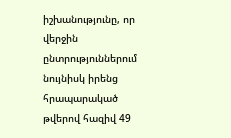իշխանությունը, որ վերջին ընտրություններում նույնիսկ իրենց հրապարակած թվերով հազիվ 49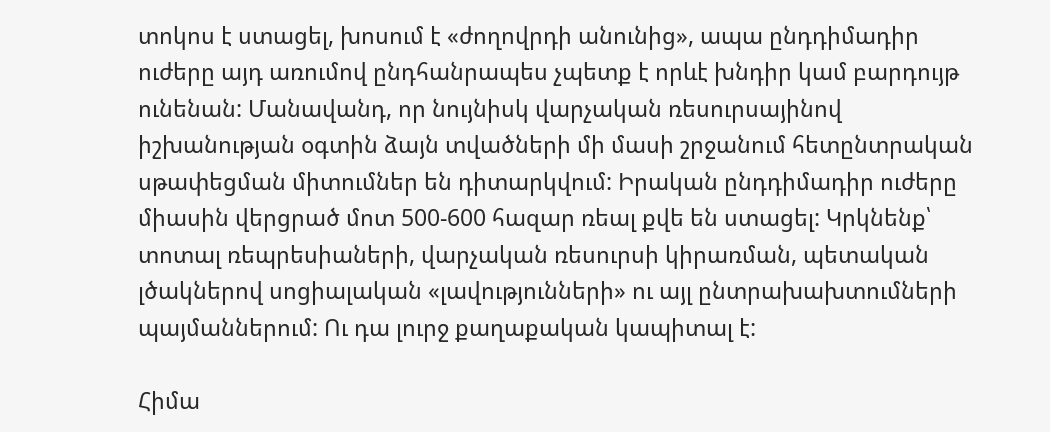տոկոս է ստացել, խոսում է «ժողովրդի անունից», ապա ընդդիմադիր ուժերը այդ առումով ընդհանրապես չպետք է որևէ խնդիր կամ բարդույթ ունենան: Մանավանդ, որ նույնիսկ վարչական ռեսուրսայինով իշխանության օգտին ձայն տվածների մի մասի շրջանում հետընտրական սթափեցման միտումներ են դիտարկվում: Իրական ընդդիմադիր ուժերը միասին վերցրած մոտ 500-600 հազար ռեալ քվե են ստացել: Կրկնենք՝ տոտալ ռեպրեսիաների, վարչական ռեսուրսի կիրառման, պետական լծակներով սոցիալական «լավությունների» ու այլ ընտրախախտումների պայմաններում: Ու դա լուրջ քաղաքական կապիտալ է:

Հիմա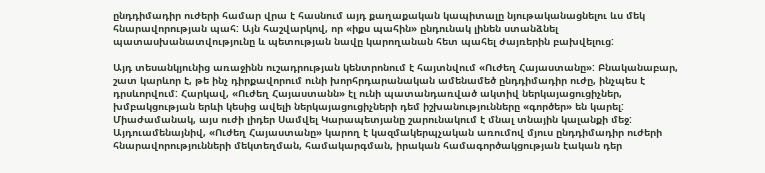ընդդիմադիր ուժերի համար վրա է հասնում այդ քաղաքական կապիտալը նյութականացնելու ևս մեկ հնարավորության պահ: Այն հաշվարկով, որ «իքս պահին» ընդունակ լինեն ստանձնել պատասխանատվությունը և պետության նավը կարողանան հետ պահել ժայռերին բախվելուց:

Այդ տեսանկյունից առաջինն ուշադրության կենտրոնում է հայտնվում «Ուժեղ Հայաստանը»: Բնականաբար, շատ կարևոր է, թե ինչ դիրքավորում ունի խորհրդարանական ամենամեծ ընդդիմադիր ուժը, ինչպես է դրսևորվում: Հարկավ, «Ուժեղ Հայաստանն» էլ ունի պատանդառված ակտիվ ներկայացուցիչներ, խմբակցության երևի կեսից ավելի ներկայացուցիչների դեմ իշխանությունները «գործեր» են կարել: Միաժամանակ, այս ուժի լիդեր Սամվել Կարապետյանը շարունակում է մնալ տնային կալանքի մեջ: Այդուամենայնիվ, «Ուժեղ Հայաստանը» կարող է կազմակերպչական առումով մյուս ընդդիմադիր ուժերի հնարավորությունների մեկտեղման, համակարգման, իրական համագործակցության էական դեր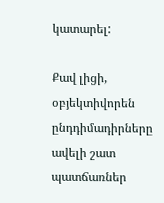կատարել:

Քավ լիցի, օբյեկտիվորեն ընդդիմադիրները ավելի շատ պատճառներ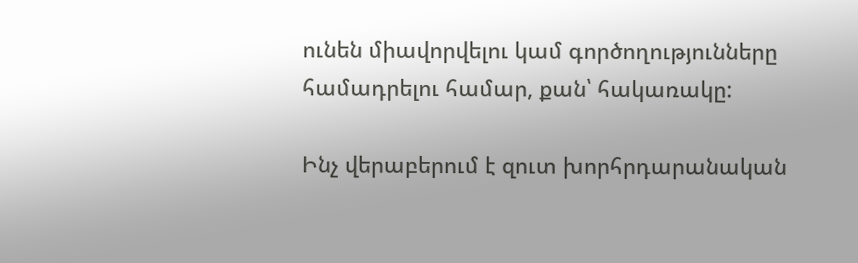ունեն միավորվելու կամ գործողությունները համադրելու համար, քան՝ հակառակը:

Ինչ վերաբերում է զուտ խորհրդարանական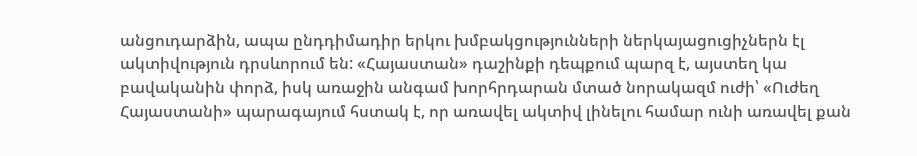անցուդարձին, ապա ընդդիմադիր երկու խմբակցությունների ներկայացուցիչներն էլ ակտիվություն դրսևորում են: «Հայաստան» դաշինքի դեպքում պարզ է, այստեղ կա բավականին փորձ, իսկ առաջին անգամ խորհրդարան մտած նորակազմ ուժի՝ «Ուժեղ Հայաստանի» պարագայում հստակ է, որ առավել ակտիվ լինելու համար ունի առավել քան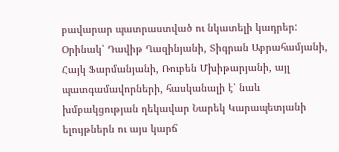բավարար պատրաստված ու նկատելի կադրեր: Օրինակ՝ Դավիթ Ղազինյանի, Տիգրան Աբրահամյանի, Հայկ Ֆարմանյանի, Ռուբեն Մխիթարյանի, այլ պատգամավորների, հասկանալի է՝ նաև խմբակցության ղեկավար Նարեկ Կարապետյանի ելույթներն ու այս կարճ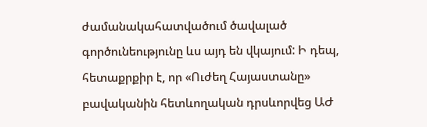ժամանակահատվածում ծավալած գործունեությունը ևս այդ են վկայում: Ի դեպ, հետաքրքիր է, որ «Ուժեղ Հայաստանը» բավականին հետևողական դրսևորվեց ԱԺ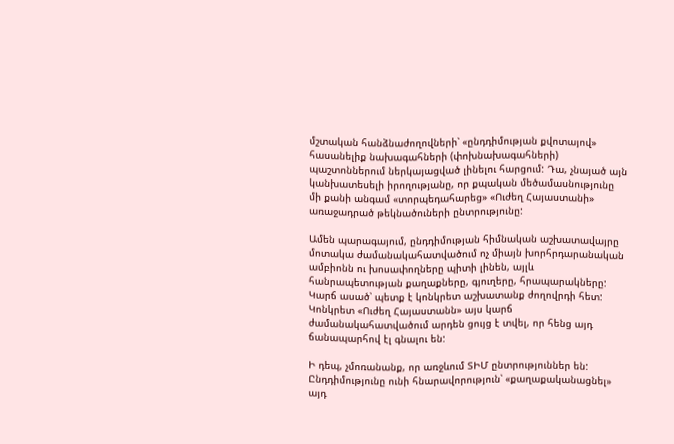մշտական հանձնաժողովների՝ «ընդդիմության քվոտայով» հասանելիք նախագահների (փոխնախագահների) պաշտոններում ներկայացված լինելու հարցում: Դա, չնայած այն կանխատեսելի իրողությանը, որ քպական մեծամասնությունը մի քանի անգամ «տորպեդահարեց» «Ուժեղ Հայաստանի» առաջադրած թեկնածուների ընտրությունը:

Ամեն պարագայում, ընդդիմության հիմնական աշխատավայրը մոտակա ժամանակահատվածում ոչ միայն խորհրդարանական ամբիոնն ու խոսափողները պիտի լինեն, այլև հանրապետության քաղաքները, գյուղերը, հրապարակները: Կարճ ասած՝ պետք է կոնկրետ աշխատանք ժողովրդի հետ: Կոնկրետ «Ուժեղ Հայաստանն» այս կարճ ժամանակահատվածում արդեն ցույց է տվել, որ հենց այդ ճանապարհով էլ գնալու են:

Ի դեպ, չմոռանանք, որ առջևում ՏԻՄ ընտրություններ են: Ընդդիմությունը ունի հնարավորություն՝ «քաղաքականացնել» այդ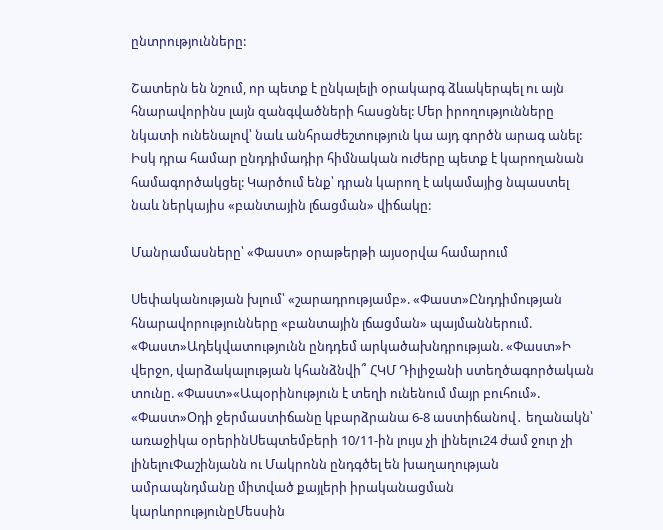ընտրությունները:

Շատերն են նշում, որ պետք է ընկալելի օրակարգ ձևակերպել ու այն հնարավորինս լայն զանգվածների հասցնել: Մեր իրողությունները նկատի ունենալով՝ նաև անհրաժեշտություն կա այդ գործն արագ անել: Իսկ դրա համար ընդդիմադիր հիմնական ուժերը պետք է կարողանան համագործակցել: Կարծում ենք՝ դրան կարող է ակամայից նպաստել նաև ներկայիս «բանտային լճացման» վիճակը:

Մանրամասները՝ «Փաստ» օրաթերթի այսօրվա համարում

Սեփականության խլում՝ «շարադրությամբ». «Փաստ»Ընդդիմության հնարավորությունները «բանտային լճացման» պայմաններում. «Փաստ»Ադեկվատությունն ընդդեմ արկածախնդրության. «Փաստ»Ի վերջո, վարձակալության կհանձնվի՞ ՀԿՄ Դիլիջանի ստեղծագործական տունը. «Փաստ»«Ապօրինություն է տեղի ունենում մայր բուհում». «Փաստ»Օդի ջերմաստիճանը կբարձրանա 6-8 աստիճանով․ եղանակն՝ առաջիկա օրերինՍեպտեմբերի 10/11-ին լույս չի լինելու24 ժամ ջուր չի լինելուՓաշինյանն ու Մակրոնն ընդգծել են խաղաղության ամրապնդմանը միտված քայլերի իրականացման կարևորությունըՄեսսին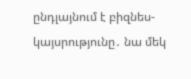ընդլայնում է բիզնես-կայսրությունը․ նա մեկ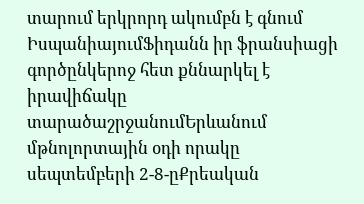տարում երկրորդ ակումբն է գնում ԻսպանիայումՖիդանն իր ֆրանսիացի գործընկերոջ հետ քննարկել է իրավիճակը տարածաշրջանումԵրևանում մթնոլորտային օդի որակը սեպտեմբերի 2-8-ըՔրեական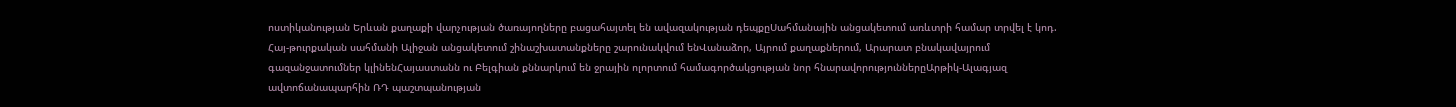ոստիկանության Երևան քաղաքի վարչության ծառայողները բացահայտել են ավազակության դեպքըՍահմանային անցակետում առևտրի համար տրվել է կոդ. Հայ-թուրքական սահմանի Ալիջան անցակետում շինաշխատանքները շարունակվում ենՎանաձոր, Այրում քաղաքներում, Արարատ բնակավայրում գազանջատումներ կլինենՀայաստանն ու Բելգիան քննարկում են ջրային ոլորտում համագործակցության նոր հնարավորություններըԱրթիկ-Ալագյազ ավտոճանապարհին ՌԴ պաշտպանության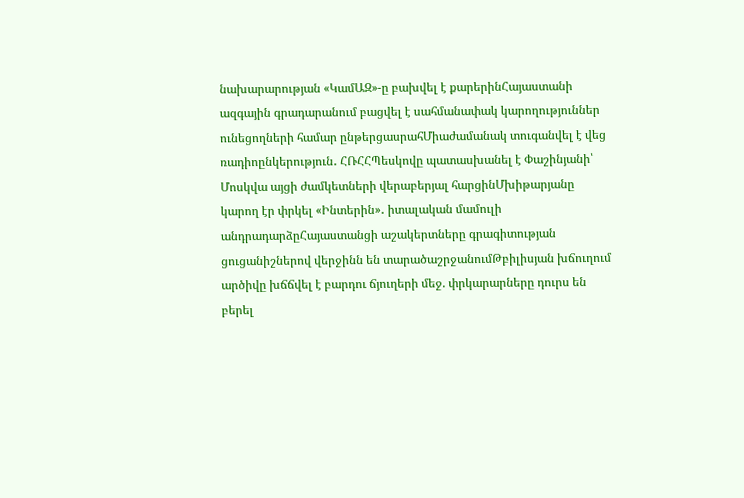նախարարության «ԿամԱԶ»-ը բախվել է քարերինՀայաստանի ազգային գրադարանում բացվել է սահմանափակ կարողություններ ունեցողների համար ընթերցասրահՄիաժամանակ տուգանվել է վեց ռադիոընկերություն․ ՀՌՀՀՊեսկովը պատասխանել է Փաշինյանի՝ Մոսկվա այցի ժամկետների վերաբերյալ հարցինՄխիթարյանը կարող էր փրկել «Ինտերին»․ իտալական մամուլի անդրադարձըՀայաստանցի աշակերտները գրագիտության ցուցանիշներով վերջինն են տարածաշրջանումԹբիլիսյան խճուղում արծիվը խճճվել է բարդու ճյուղերի մեջ. փրկարարները դուրս են բերել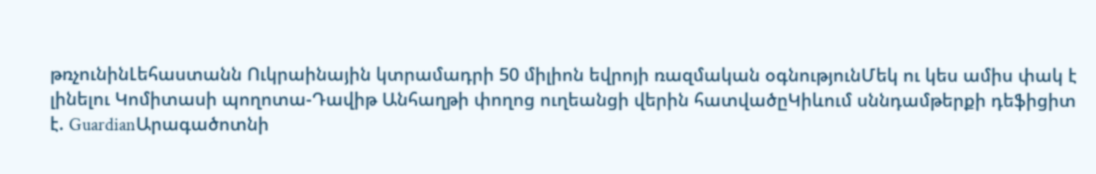թռչունինԼեհաստանն Ուկրաինային կտրամադրի 50 միլիոն եվրոյի ռազմական օգնությունՄեկ ու կես ամիս փակ է լինելու Կոմիտասի պողոտա-Դավիթ Անհաղթի փողոց ուղեանցի վերին հատվածըԿիևում սննդամթերքի դեֆիցիտ է. GuardianԱրագածոտնի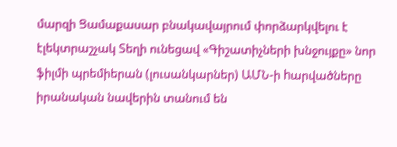մարզի Ցամաքասար բնակավայրում փորձարկվելու է էլեկտրաշչակ Տեղի ունեցավ «Գիշատիչների խնջույքը» նոր ֆիլմի պրեմիերան (լուսանկարներ) ԱՄՆ-ի hարվածները իրանական նավերին տանում են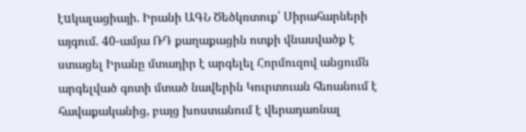էuկալացիայի. Իրանի ԱԳՆ Ծեծկռտուք՝ Սիրահարների այգում. 40-ամյա ՌԴ քաղաքացին ոտքի վնասվածք է ստացել Իրանը մտադիր է արգելել Հորմուզով անցումն արգելված գոտի մտած նավերին Կուրտուան հեռանում է հավաքականից, բայց խոստանում է վերադառնալ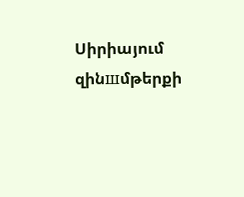Սիրիայում զինшմթերքի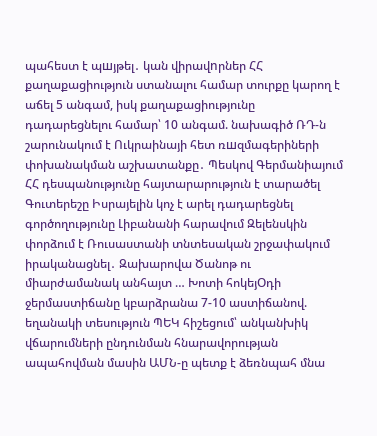պահեստ է պшյթել․ կան վիրավnրներ ՀՀ քաղաքացիություն ստանալու համար տուրքը կարող է աճել 5 անգամ, իսկ քաղաքացիությունը դադարեցնելու համար՝ 10 անգամ. նախագիծ ՌԴ-ն շարունակում է Ուկրաինայի հետ ռшզմագերիների փոխանակման աշխատանքը․ Պեսկով Գերմանիայում ՀՀ դեսպանությունը հայտարարություն է տարածել Գուտերեշը Իսրայելին կոչ է արել դադարեցնել գործողությունը Լիբանանի հարավում Զելենսկին փորձում է Ռուսաստանի տնտեսական շրջափակում իրականացնել․ Զախարովա Ծանոթ ու միարժամանակ անհայտ … Խոտի հոկեյՕդի ջերմաստիճանը կբարձրանա 7-10 աստիճանով. եղանակի տեսություն ՊԵԿ հիշեցում՝ անկանխիկ վճարումների ընդունման հնարավորության ապահովման մասին ԱՄՆ-ը պետք է ձեռնպահ մնա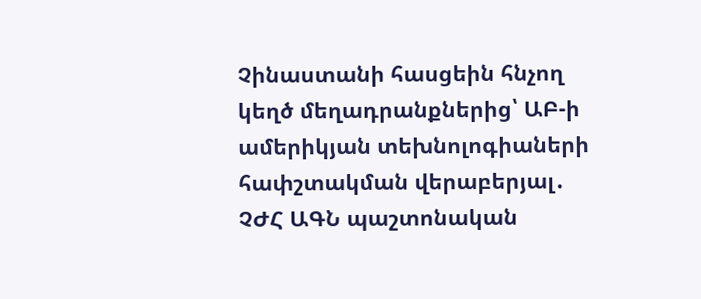Չինաստանի հասցեին հնչող կեղծ մեղադրանքներից՝ ԱԲ-ի ամերիկյան տեխնոլոգիաների հափշտակման վերաբերյալ․ ՉԺՀ ԱԳՆ պաշտոնական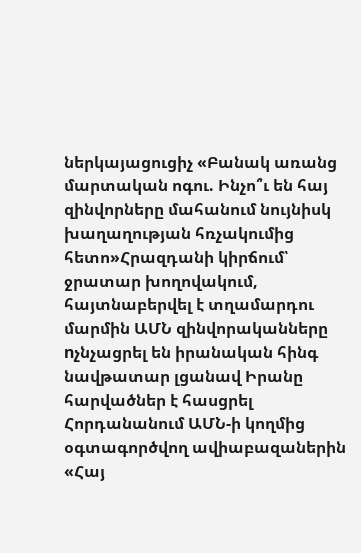ներկայացուցիչ «Բանակ առանց մարտական ոգու. Ինչո՞ւ են հայ զինվորները մահանում նույնիսկ խաղաղության հռչակումից հետո»Հրազդանի կիրճում՝ ջրատար խողովակում, հայտնաբերվել է տղամարդու մարմին ԱՄՆ զինվորականները nչնչացրել են իրանական հինգ նավթատար լցանավ Իրանը հարվածներ է հասցրել Հորդանանում ԱՄՆ-ի կողմից օգտագործվող ավիաբազաներին «Հայ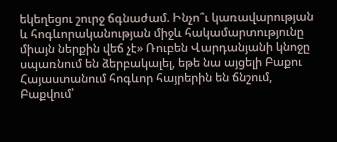եկեղեցու շուրջ ճգնաժամ. Ինչո՞ւ կառավարության և հոգևորականության միջև հակամարտությունը միայն ներքին վեճ չէ» Ռուբեն Վարդանյանի կնոջը սպառնում են ձերբակալել, եթե նա այցելի Բաքու Հայաստանում հոգևոր հայրերին են ճնշում, Բաքվում՝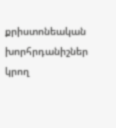քրիստոնեական խորհրդանիշներ կրող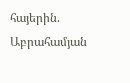հայերին. Աբրահամյան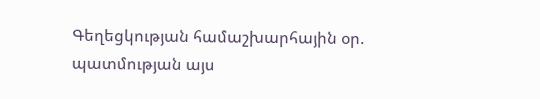Գեղեցկության համաշխարհային օր. պատմության այս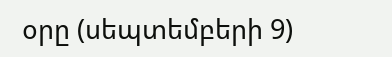օրը (սեպտեմբերի 9)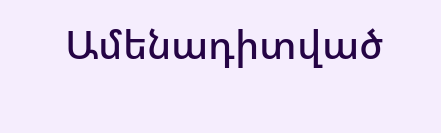Ամենադիտված